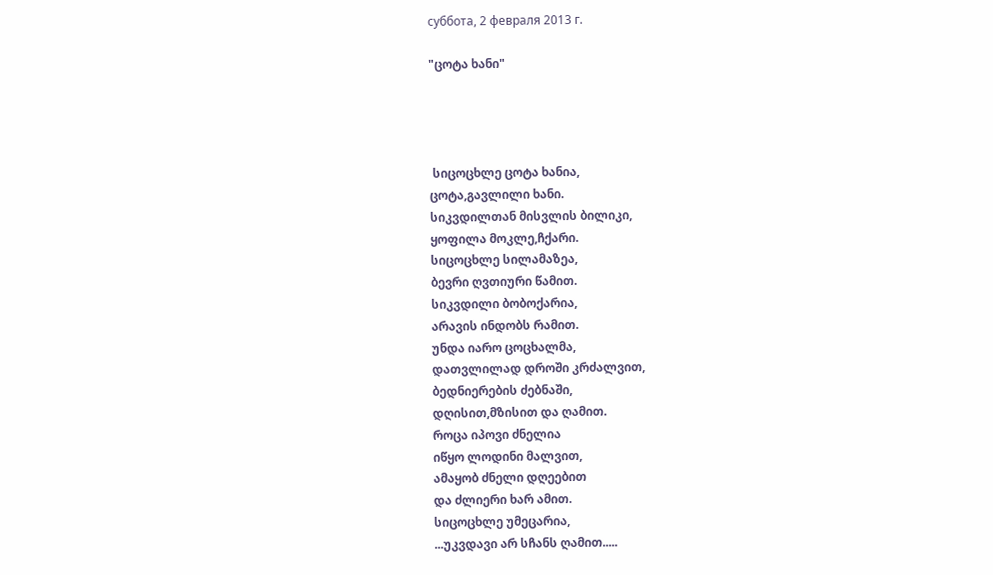суббота, 2 февраля 2013 г.

"ცოტა ხანი"




 სიცოცხლე ცოტა ხანია,
ცოტა,გავლილი ხანი.
სიკვდილთან მისვლის ბილიკი,
ყოფილა მოკლე,ჩქარი.
სიცოცხლე სილამაზეა,
ბევრი ღვთიური წამით.
სიკვდილი ბობოქარია,
არავის ინდობს რამით.
უნდა იარო ცოცხალმა,
დათვლილად დროში კრძალვით,
ბედნიერების ძებნაში,
დღისით,მზისით და ღამით.
როცა იპოვი ძნელია
იწყო ლოდინი მალვით,
ამაყობ ძნელი დღეებით
და ძლიერი ხარ ამით.
სიცოცხლე უმეცარია,
...უკვდავი არ სჩანს ღამით.....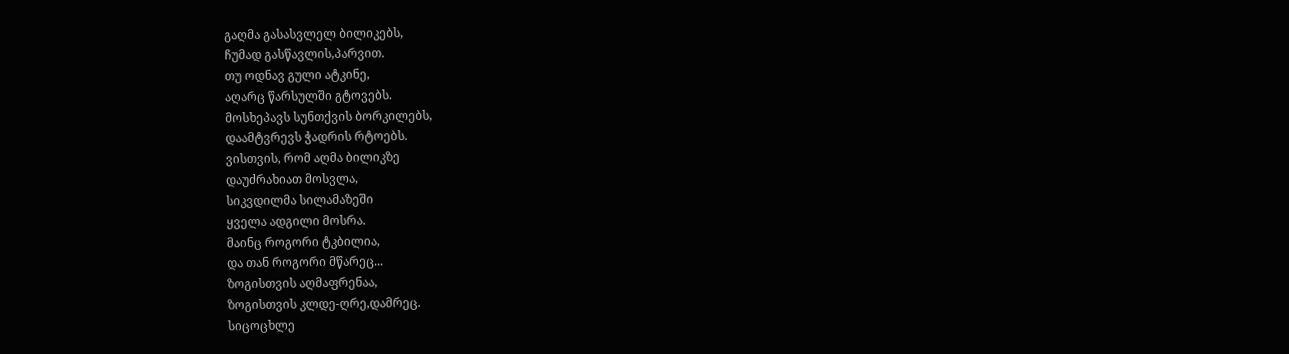გაღმა გასასვლელ ბილიკებს,
ჩუმად გასწავლის,პარვით.
თუ ოდნავ გული ატკინე,
აღარც წარსულში გტოვებს.
მოსხეპავს სუნთქვის ბორკილებს,
დაამტვრევს ჭადრის რტოებს.
ვისთვის, რომ აღმა ბილიკზე
დაუძრახიათ მოსვლა,
სიკვდილმა სილამაზეში
ყველა ადგილი მოსრა.
მაინც როგორი ტკბილია,
და თან როგორი მწარეც...
ზოგისთვის აღმაფრენაა,
ზოგისთვის კლდე-ღრე,დამრეც.
სიცოცხლე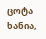ცოტა ხანია,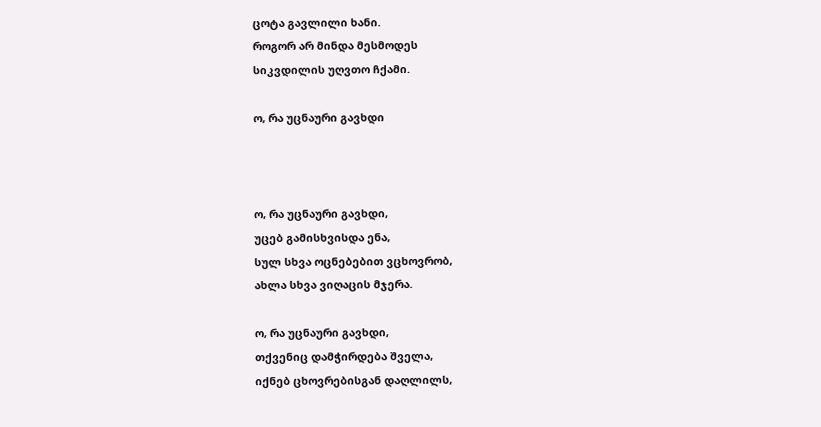ცოტა გავლილი ხანი.
როგორ არ მინდა მესმოდეს
სიკვდილის უღვთო ჩქამი.

ო, რა უცნაური გავხდი



ო, რა უცნაური გავხდი,
უცებ გამისხვისდა ენა,
სულ სხვა ოცნებებით ვცხოვრობ,
ახლა სხვა ვიღაცის მჯერა.

ო, რა უცნაური გავხდი,
თქვენიც დამჭირდება შველა,
იქნებ ცხოვრებისგან დაღლილს,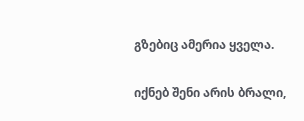გზებიც ამერია ყველა.

იქნებ შენი არის ბრალი,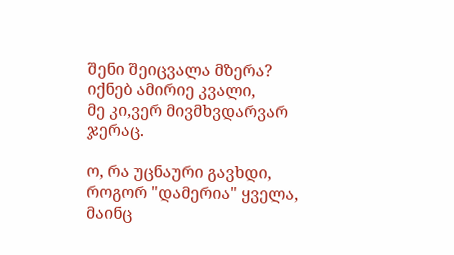შენი შეიცვალა მზერა?
იქნებ ამირიე კვალი,
მე კი,ვერ მივმხვდარვარ ჯერაც.

ო, რა უცნაური გავხდი,
როგორ "დამერია" ყველა,
მაინც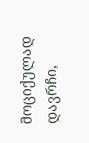მოციქულად დავრჩი,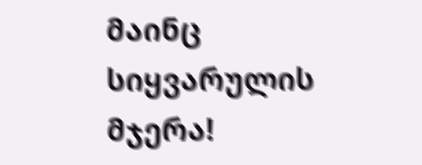მაინც სიყვარულის მჯერა!